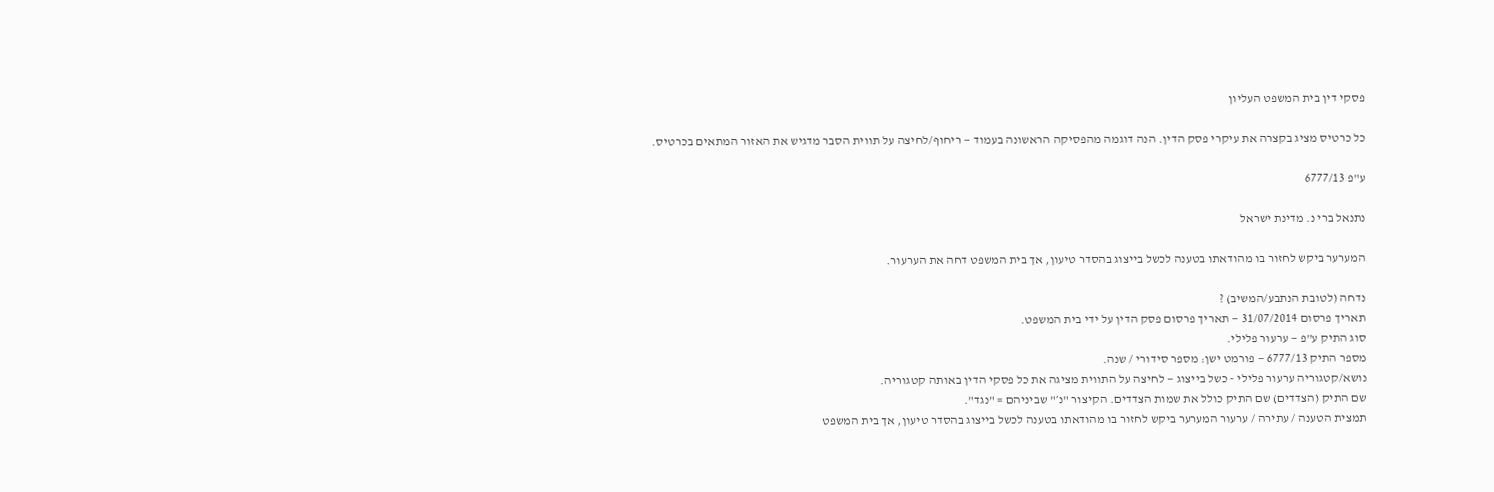פסקי דין בית המשפט העליון

כל כרטיס מציג בקצרה את עיקרי פסק הדין. הנה דוגמה מהפסיקה הראשונה בעמוד — ריחוף/לחיצה על תווית הסבר מדגיש את האזור המתאים בכרטיס.

ע"פ 6777/13

נתנאל ברי נ. מדינת ישראל

המערער ביקש לחזור בו מהודאתו בטענה לכשל בייצוג בהסדר טיעון, אך בית המשפט דחה את הערעור.

נדחה (לטובת הנתבע/המשיב) ?
תאריך פרסום 31/07/2014 — תאריך פרסום פסק הדין על ידי בית המשפט.
סוג התיק ע"פ — ערעור פלילי.
מספר התיק 6777/13 — פורמט ישן: מספר סידורי / שנה.
נושא/קטגוריה ערעור פלילי - כשל בייצוג — לחיצה על התווית מציגה את כל פסקי הדין באותה קטגוריה.
שם התיק (הצדדים) שם התיק כולל את שמות הצדדים. הקיצור "נ׳" שביניהם = "נגד".
תמצית הטענה / עתירה / ערעור המערער ביקש לחזור בו מהודאתו בטענה לכשל בייצוג בהסדר טיעון, אך בית המשפט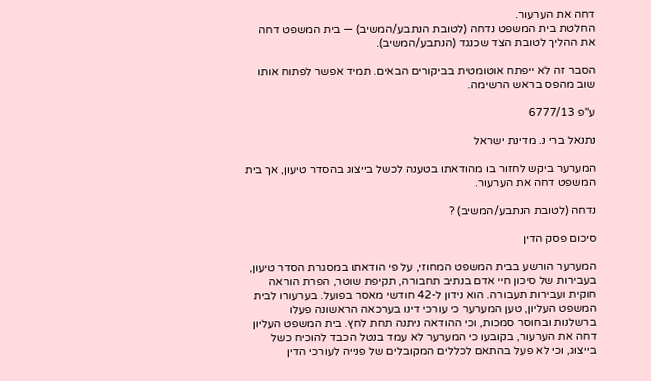דחה את הערעור.
החלטת בית המשפט נדחה (לטובת הנתבע/המשיב) — בית המשפט דחה את ההליך לטובת הצד שכנגד (הנתבע/המשיב).

הסבר זה לא ייפתח אוטומטית בביקורים הבאים. תמיד אפשר לפתוח אותו שוב מהפס בראש הרשימה.

ע"פ 6777/13

נתנאל ברי נ. מדינת ישראל

המערער ביקש לחזור בו מהודאתו בטענה לכשל בייצוג בהסדר טיעון, אך בית המשפט דחה את הערעור.

נדחה (לטובת הנתבע/המשיב) ?

סיכום פסק הדין

המערער הורשע בבית המשפט המחוזי, על פי הודאתו במסגרת הסדר טיעון, בעבירות של סיכון חיי אדם בנתיב תחבורה, תקיפת שוטר, הפרת הוראה חוקית ועבירות תעבורה. הוא נידון ל-42 חודשי מאסר בפועל. בערעורו לבית המשפט העליון, טען המערער כי עורכי דינו בערכאה הראשונה פעלו ברשלנות ובחוסר סמכות, וכי ההודאה ניתנה תחת לחץ. בית המשפט העליון דחה את הערעור, בקובעו כי המערער לא עמד בנטל הכבד להוכיח כשל בייצוג, וכי לא פעל בהתאם לכללים המקובלים של פנייה לעורכי הדין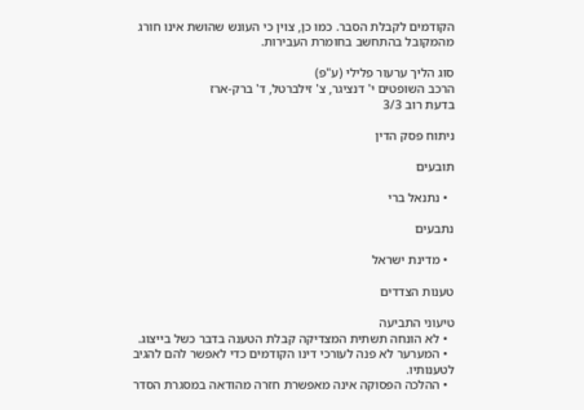הקודמים לקבלת הסבר. כמו כן, צוין כי העונש שהושת אינו חורג מהמקובל בהתחשב בחומרת העבירות.

סוג הליך ערעור פלילי (ע"פ)
הרכב השופטים י' דנציגר, צ' זילברטל, ד' ברק-ארז
בדעת רוב 3/3

ניתוח פסק הדין

תובעים

  • נתנאל ברי

נתבעים

  • מדינת ישראל

טענות הצדדים

טיעוני התביעה
  • לא הונחה תשתית המצדיקה קבלת הטענה בדבר כשל בייצוג.
  • המערער לא פנה לעורכי דינו הקודמים כדי לאפשר להם להגיב לטענותיו.
  • ההלכה הפסוקה אינה מאפשרת חזרה מהודאה במסגרת הסדר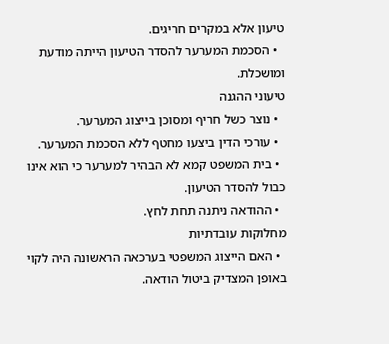טיעון אלא במקרים חריגים.
  • הסכמת המערער להסדר הטיעון הייתה מודעת ומושכלת.
טיעוני ההגנה
  • נוצר כשל חריף ומסוכן בייצוג המערער.
  • עורכי הדין ביצעו מחטף ללא הסכמת המערער.
  • בית המשפט קמא לא הבהיר למערער כי הוא אינו כבול להסדר הטיעון.
  • ההודאה ניתנה תחת לחץ.
מחלוקות עובדתיות
  • האם הייצוג המשפטי בערכאה הראשונה היה לקוי באופן המצדיק ביטול הודאה.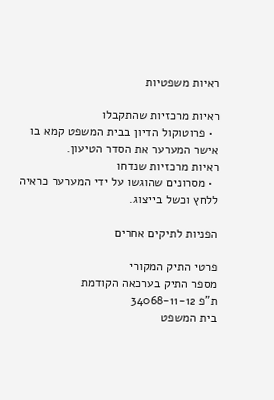ראיות משפטיות

ראיות מרכזיות שהתקבלו
  • פרוטוקול הדיון בבית המשפט קמא בו אישר המערער את הסדר הטיעון.
ראיות מרכזיות שנדחו
  • מסרונים שהוגשו על ידי המערער כראיה ללחץ וכשל בייצוג.

הפניות לתיקים אחרים

פרטי התיק המקורי
מספר התיק בערכאה הקודמת
ת"פ 34068-11-12
בית המשפט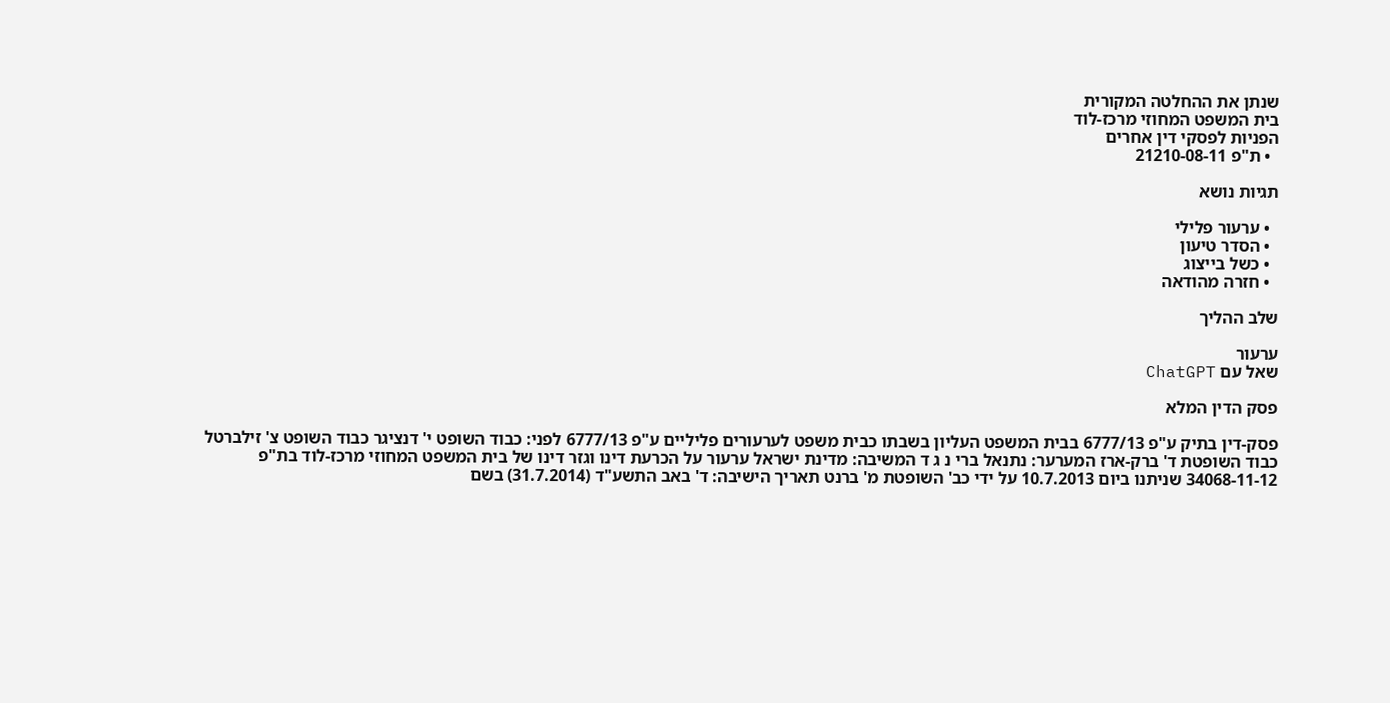שנתן את ההחלטה המקורית
בית המשפט המחוזי מרכז-לוד
הפניות לפסקי דין אחרים
  • ת"פ 21210-08-11

תגיות נושא

  • ערעור פלילי
  • הסדר טיעון
  • כשל בייצוג
  • חזרה מהודאה

שלב ההליך

ערעור
שאל עם ChatGPT

פסק הדין המלא

פסק-דין בתיק ע"פ 6777/13 בבית המשפט העליון בשבתו כבית משפט לערעורים פליליים ע"פ 6777/13 לפני: כבוד השופט י' דנציגר כבוד השופט צ' זילברטל כבוד השופטת ד' ברק-ארז המערער: נתנאל ברי נ ג ד המשיבה: מדינת ישראל ערעור על הכרעת דינו וגזר דינו של בית המשפט המחוזי מרכז-לוד בת"פ 34068-11-12 שניתנו ביום 10.7.2013 על ידי כב' השופטת מ' ברנט תאריך הישיבה: ד' באב התשע"ד (31.7.2014) בשם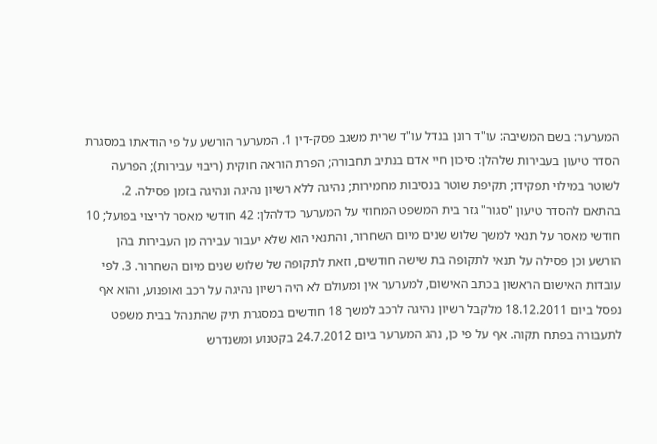המערער: בשם המשיבה: עו"ד רונן בנדל עו"ד שרית משגב פסק-דין 1. המערער הורשע על פי הודאתו במסגרת הסדר טיעון בעבירות שלהלן: סיכון חיי אדם בנתיב תחבורה; הפרת הוראה חוקית (ריבוי עבירות); הפרעה לשוטר במילוי תפקידו; תקיפת שוטר בנסיבות מחמירות; נהיגה ללא רשיון נהיגה ונהיגה בזמן פסילה. 2. בהתאם להסדר טיעון "סגור" גזר בית המשפט המחוזי על המערער כדלהלן: 42 חודשי מאסר לריצוי בפועל; 10 חודשי מאסר על תנאי למשך שלוש שנים מיום השחרור, והתנאי הוא שלא יעבור עבירה מן העבירות בהן הורשע וכן פסילה על תנאי לתקופה בת שישה חודשים, וזאת לתקופה של שלוש שנים מיום השחרור. 3. לפי עובדות האישום הראשון בכתב האישום, למערער אין ומעולם לא היה רשיון נהיגה על רכב ואופנוע, והוא אף נפסל ביום 18.12.2011 מלקבל רשיון נהיגה לרכב למשך 18 חודשים במסגרת תיק שהתנהל בבית משפט לתעבורה בפתח תקוה. אף על פי כן, נהג המערער ביום 24.7.2012 בקטנוע ומשנדרש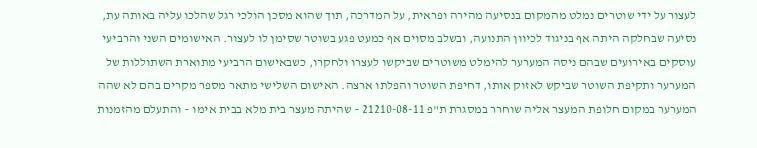לעצור על ידי שוטרים נמלט מהמקום בנסיעה מהירה ופראית, על המדרכה, תוך שהוא מסכן הולכי רגל שהלכו עליה באותה עת, נסיעה שבחלקה היתה אף בניגוד לכיוון התנועה, ובשלב מסוים אף כמעט פגע בשוטר שסימן לו לעצור. האישומים השני והרביעי עוסקים באירועים שבהם ניסה המערער להימלט משוטרים שביקשו לעצרו ולחקרו, כשבאישום הרביעי מתוארת השתוללות של המערער ותקיפת השוטר שביקש לאזוק אותו, דחיפת השוטר והפלתו ארצה. האישום השלישי מתאר מספר מקרים בהם לא שהה המערער במקום חלופת המעצר אליה שוחרר במסגרת ת"פ 21210-08-11 – שהיתה מעצר בית מלא בבית אימו – והתעלם מהזמנות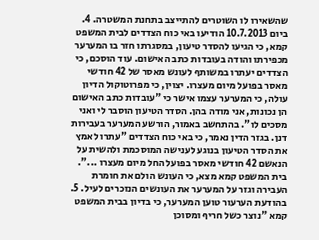שהשאירו לו השוטרים להתייצב בתחנת המשטרה. 4. ביום 10.7.2013 הודיעו באי כוח הצדדים לבית המשפט קמא, כי הגיעו להסדר טיעון, במסגרתו חזר בו המערער מכפירתו והודה בעובדות כתב האישום. עוד הוסכם, כי הצדדים יעתרו במשותף לעונש מאסר של 42 חודשי מאסר בפועל מיום מעצרו. יצוין, כי מפרוטוקול הדיון עולה, כי המערער עצמו אישר כי "עובדות כתב האישום הן נכונות, אני מודה בהן. הסדר הטיעון הוסבר לי ואני מסכים לו". בהתחשב באמור, הורשע המערער בעבירות דנן. בגזר הדין נאמר, כי באי כוח הצדדים "עתרו לאמץ את הסדר הטיעון בנוגע לענישה המוסכמת ולהשית על הנאשם 42 חודשי מאסר בפועל החל מיום מעצרו ...". בית המשפט קמא מצא, כי העונש הולם את חומרת העבירה וגזר על המערער את העונשים הנזכרים לעיל. 5. בהודעת הערעור טוען המערער, כי בדיון בבית המשפט קמא "נוצר כשל חריף ומסוכן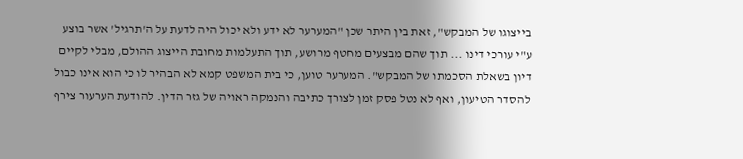בייצוגו של המבקש", זאת בין היתר שכן "המערער לא ידע ולא יכול היה לדעת על ה'תרגיל' אשר בוצע ע"י עורכי דינו ... תוך שהם מבצעים מחטף מרושע, תוך התעלמות מחובת הייצוג ההולם, מבלי לקיים דיון בשאלת הסכמתו של המבקש". המערער טוען, כי בית המשפט קמא לא הבהיר לו כי הוא אינו כבול להסדר הטיעון, ואף לא נטל פסק זמן לצורך כתיבה והנמקה ראויה של גזר הדין. להודעת הערעור צירף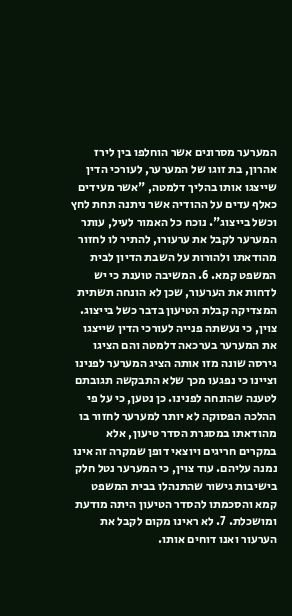המערער מסרונים אשר הוחלפו בין לירז אהרון, בת זוגו של המערער, לעורכי הדין שייצגו אותו בהליך דלמטה, "אשר מעידים כאלף עדים על ההודיה אשר ניתנה תחת לחץ וכשל בייצוג". נוכח כל האמור לעיל, עותר המערער לקבל את ערעורו, להתיר לו לחזור מהודאתו ולהורות על השבת הדיון לבית המשפט קמא. 6. המשיבה טוענת כי יש לדחות את הערעור, שכן לא הונחה תשתית המצדיקה קבלת הטיעון בדבר כשל בייצוג. צוין, כי נעשתה פנייה לעורכי הדין שייצגו את המערער בערכאה דלמטה והם הציגו גירסה שונה מזו אותה הציג המערער לפנינו וציינו כי נפגעו מכך שלא התבקשה תגובתם לטענה שהונחה לפנינו. כן נטען, כי על פי ההלכה הפסוקה לא יותר למערער לחזור בו מהודאתו במסגרת הסדר טיעון, אלא במקרים חריגים ויוצאי דופן שמקרה זה אינו נמנה עליהם. עוד צוין, כי המערער נטל חלק בישיבות גישור שהתנהלו בבית המשפט קמא והסכמתו להסדר הטיעון היתה מודעת ומושכלת. 7. לא ראינו מקום לקבל את הערעור ואנו דוחים אותו.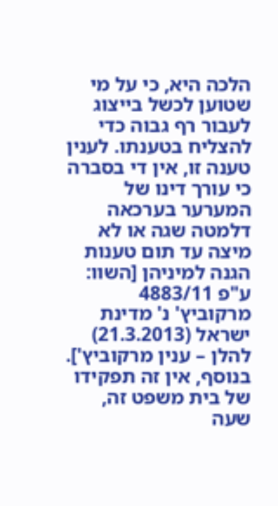הלכה היא, כי על מי שטוען לכשל בייצוג לעבור רף גבוה כדי להצליח בטענתו. לענין טענה זו, אין די בסברה כי עורך דינו של המערער בערכאה דלמטה שגה או לא מיצה עד תום טענות הגנה למיניהן [השוו: ע"פ 4883/11 מרקוביץ' נ' מדינת ישראל (21.3.2013) להלן – ענין מרקוביץ']. בנוסף, אין זה תפקידו של בית משפט זה, שעה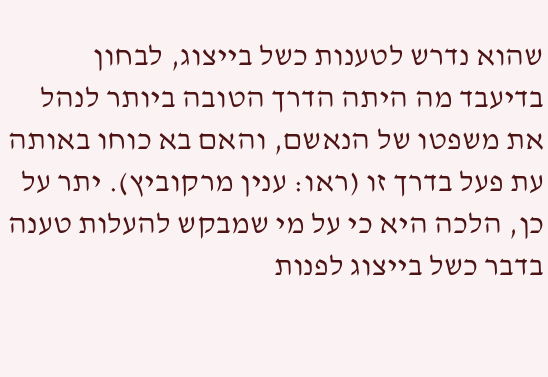שהוא נדרש לטענות כשל בייצוג, לבחון בדיעבד מה היתה הדרך הטובה ביותר לנהל את משפטו של הנאשם, והאם בא כוחו באותה עת פעל בדרך זו (ראו: ענין מרקוביץ). יתר על כן, הלכה היא כי על מי שמבקש להעלות טענה בדבר כשל בייצוג לפנות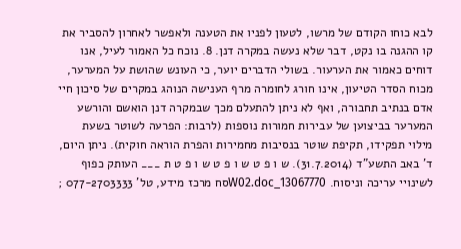לבא כוחו הקודם של מרשו, לטעון לפניו את הטענה ולאפשר לאחרון להסביר את קו ההגנה בו נקט, דבר שלא נעשה במקרה דנן. 8. נוכח כל האמור לעיל, אנו דוחים כאמור את הערעור. בשולי הדברים יוער, כי העונש שהושת על המערער, מכוח הסדר הטיעון, אינו חורג לחומרה מרף הענישה הנוהג במקרים של סיכון חיי אדם בנתיב תחבורה, ואף לא ניתן להתעלם מכך שבמקרה דנן הואשם והורשע המערער בביצוען של עבירות חמורות נוספות (לרבות: הפרעה לשוטר בשעת מילוי תפקידו, תקיפת שוטר בנסיבות מחמירות והפרת הוראה חוקית). ניתן היום, ד' באב התשע"ד (31.7.2014). ש ו פ ט ש ו פ ט ש ו פ ט ת ___ העותק כפוף לשינויי עריכה וניסוח. 13067770_W02.docסח מרכז מידע, טל' 077-2703333 ;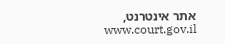אתר אינטרנט, www.court.gov.il